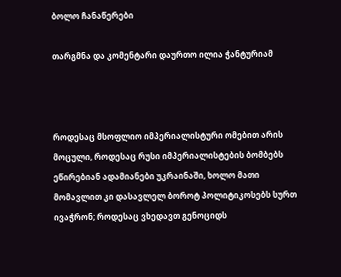ბოლო ჩანაწერები

თარგმნა და კომენტარი დაურთო ილია ჭანტურიამ



როდესაც მსოფლიო იმპერიალისტური ომებით არის მოცული, როდესაც რუსი იმპერიალისტების ბომბებს ეწირებიან ადამიანები უკრაინაში, ხოლო მათი მომავლით კი დასავლელ ბოროტ პოლიტიკოსებს სურთ ივაჭრონ; როდესაც ვხედავთ გენოციდს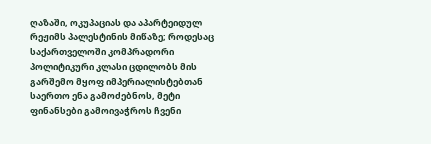ღაზაში, ოკუპაციას და აპარტეიდულ რეჟიმს პალესტინის მიწაზე; როდესაც საქართველოში კომპრადორი პოლიტიკური კლასი ცდილობს მის გარშემო მყოფ იმპერიალისტებთან საერთო ენა გამოძებნოს, მეტი ფინანსები გამოივაჭროს ჩვენი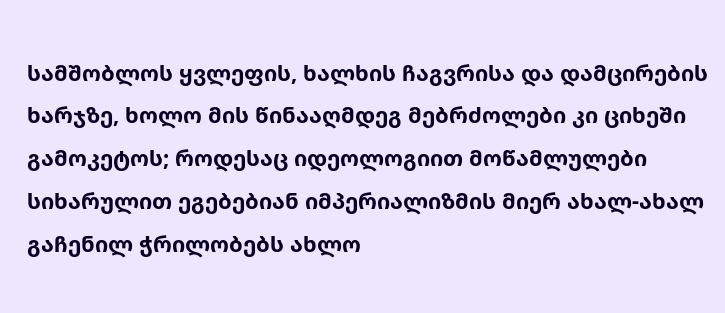სამშობლოს ყვლეფის, ხალხის ჩაგვრისა და დამცირების ხარჯზე, ხოლო მის წინააღმდეგ მებრძოლები კი ციხეში გამოკეტოს; როდესაც იდეოლოგიით მოწამლულები სიხარულით ეგებებიან იმპერიალიზმის მიერ ახალ-ახალ გაჩენილ ჭრილობებს ახლო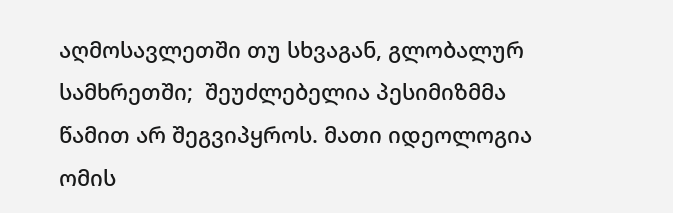აღმოსავლეთში თუ სხვაგან, გლობალურ სამხრეთში;  შეუძლებელია პესიმიზმმა წამით არ შეგვიპყროს. მათი იდეოლოგია ომის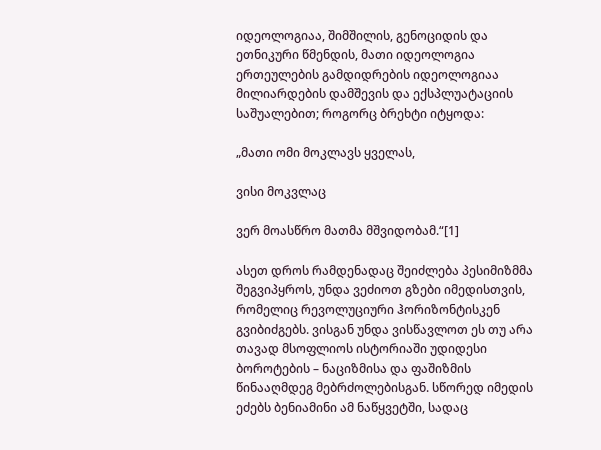იდეოლოგიაა, შიმშილის, გენოციდის და ეთნიკური წმენდის, მათი იდეოლოგია ერთეულების გამდიდრების იდეოლოგიაა მილიარდების დამშევის და ექსპლუატაციის საშუალებით; როგორც ბრეხტი იტყოდა:

„მათი ომი მოკლავს ყველას,

ვისი მოკვლაც

ვერ მოასწრო მათმა მშვიდობამ.“[1]

ასეთ დროს რამდენადაც შეიძლება პესიმიზმმა შეგვიპყროს, უნდა ვეძიოთ გზები იმედისთვის, რომელიც რევოლუციური ჰორიზონტისკენ გვიბიძგებს. ვისგან უნდა ვისწავლოთ ეს თუ არა თავად მსოფლიოს ისტორიაში უდიდესი ბოროტების – ნაციზმისა და ფაშიზმის წინააღმდეგ მებრძოლებისგან. სწორედ იმედის ეძებს ბენიამინი ამ ნაწყვეტში, სადაც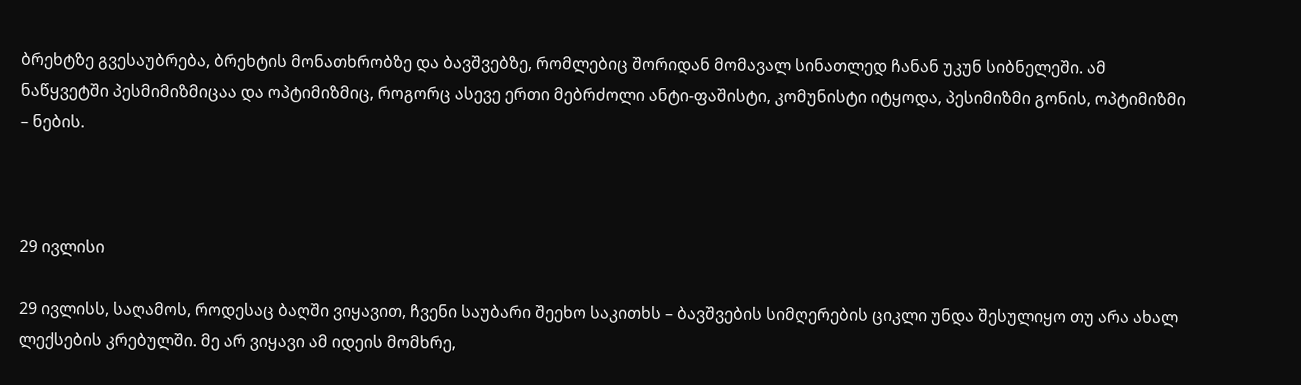ბრეხტზე გვესაუბრება, ბრეხტის მონათხრობზე და ბავშვებზე, რომლებიც შორიდან მომავალ სინათლედ ჩანან უკუნ სიბნელეში. ამ ნაწყვეტში პესმიმიზმიცაა და ოპტიმიზმიც, როგორც ასევე ერთი მებრძოლი ანტი-ფაშისტი, კომუნისტი იტყოდა, პესიმიზმი გონის, ოპტიმიზმი – ნების.



29 ივლისი

29 ივლისს, საღამოს, როდესაც ბაღში ვიყავით, ჩვენი საუბარი შეეხო საკითხს – ბავშვების სიმღერების ციკლი უნდა შესულიყო თუ არა ახალ ლექსების კრებულში. მე არ ვიყავი ამ იდეის მომხრე,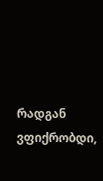რადგან ვფიქრობდი,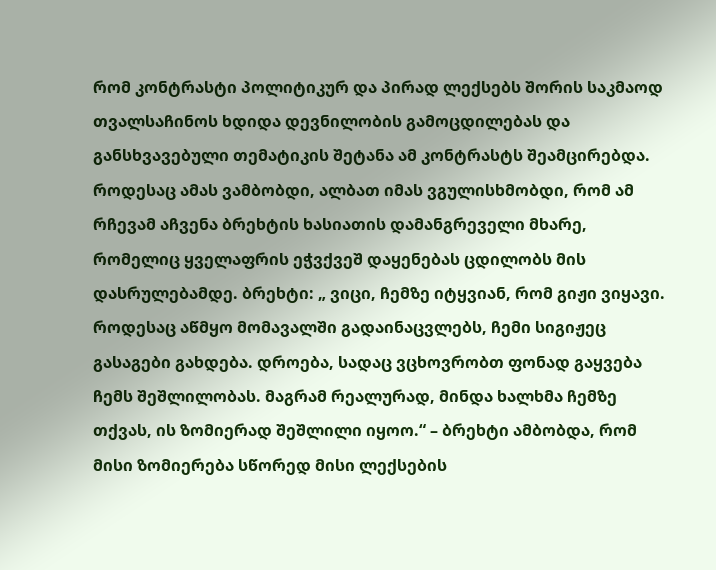რომ კონტრასტი პოლიტიკურ და პირად ლექსებს შორის საკმაოდ თვალსაჩინოს ხდიდა დევნილობის გამოცდილებას და განსხვავებული თემატიკის შეტანა ამ კონტრასტს შეამცირებდა. როდესაც ამას ვამბობდი, ალბათ იმას ვგულისხმობდი, რომ ამ რჩევამ აჩვენა ბრეხტის ხასიათის დამანგრეველი მხარე, რომელიც ყველაფრის ეჭვქვეშ დაყენებას ცდილობს მის დასრულებამდე. ბრეხტი: „ ვიცი, ჩემზე იტყვიან, რომ გიჟი ვიყავი. როდესაც აწმყო მომავალში გადაინაცვლებს, ჩემი სიგიჟეც გასაგები გახდება. დროება, სადაც ვცხოვრობთ ფონად გაყვება ჩემს შეშლილობას. მაგრამ რეალურად, მინდა ხალხმა ჩემზე თქვას, ის ზომიერად შეშლილი იყოო.“ – ბრეხტი ამბობდა, რომ მისი ზომიერება სწორედ მისი ლექსების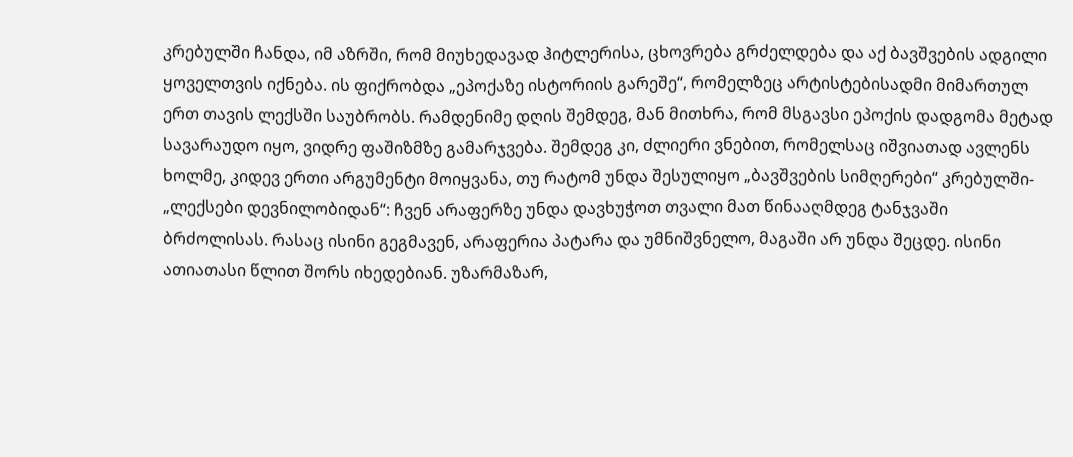კრებულში ჩანდა, იმ აზრში, რომ მიუხედავად ჰიტლერისა, ცხოვრება გრძელდება და აქ ბავშვების ადგილი ყოველთვის იქნება. ის ფიქრობდა „ეპოქაზე ისტორიის გარეშე“, რომელზეც არტისტებისადმი მიმართულ ერთ თავის ლექსში საუბრობს. რამდენიმე დღის შემდეგ, მან მითხრა, რომ მსგავსი ეპოქის დადგომა მეტად სავარაუდო იყო, ვიდრე ფაშიზმზე გამარჯვება. შემდეგ კი, ძლიერი ვნებით, რომელსაც იშვიათად ავლენს ხოლმე, კიდევ ერთი არგუმენტი მოიყვანა, თუ რატომ უნდა შესულიყო „ბავშვების სიმღერები“ კრებულში- „ლექსები დევნილობიდან“: ჩვენ არაფერზე უნდა დავხუჭოთ თვალი მათ წინააღმდეგ ტანჯვაში ბრძოლისას. რასაც ისინი გეგმავენ, არაფერია პატარა და უმნიშვნელო, მაგაში არ უნდა შეცდე. ისინი ათიათასი წლით შორს იხედებიან. უზარმაზარ,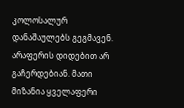კოლოსალურ დანაშაულებს გეგმავენ. არაფერის დიდებით არ გაჩერდებიან. მათი მიზანია ყველაფერი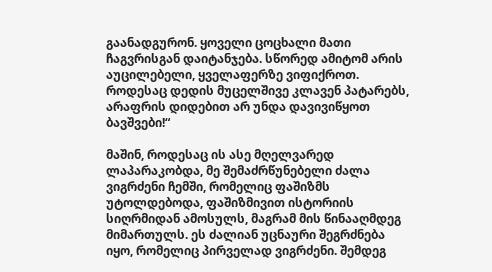გაანადგურონ. ყოველი ცოცხალი მათი ჩაგვრისგან დაიტანჯება. სწორედ ამიტომ არის აუცილებელი, ყველაფერზე ვიფიქროთ. როდესაც დედის მუცელშივე კლავენ პატარებს, არაფრის დიდებით არ უნდა დავივიწყოთ ბავშვები!“

მაშინ, როდესაც ის ასე მღელვარედ ლაპარაკობდა, მე შემაძრწუნებელი ძალა ვიგრძენი ჩემში, რომელიც ფაშიზმს უტოლდებოდა, ფაშიზმივით ისტორიის სიღრმიდან ამოსულს, მაგრამ მის წინააღმდეგ მიმართულს. ეს ძალიან უცნაური შეგრძნება იყო, რომელიც პირველად ვიგრძენი. შემდეგ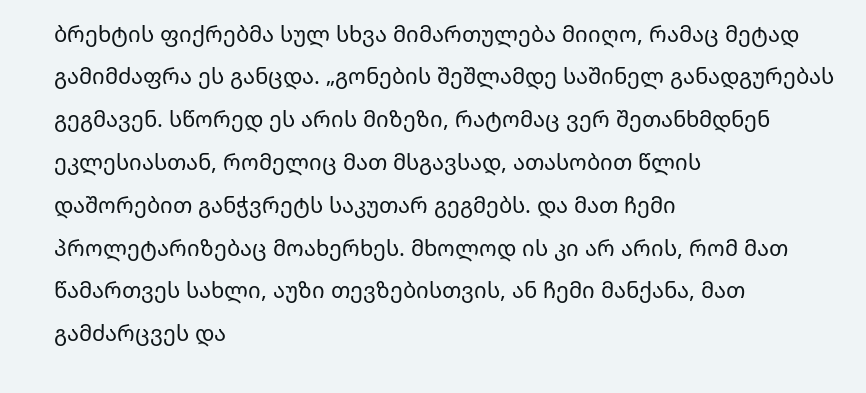ბრეხტის ფიქრებმა სულ სხვა მიმართულება მიიღო, რამაც მეტად გამიმძაფრა ეს განცდა. „გონების შეშლამდე საშინელ განადგურებას გეგმავენ. სწორედ ეს არის მიზეზი, რატომაც ვერ შეთანხმდნენ ეკლესიასთან, რომელიც მათ მსგავსად, ათასობით წლის დაშორებით განჭვრეტს საკუთარ გეგმებს. და მათ ჩემი პროლეტარიზებაც მოახერხეს. მხოლოდ ის კი არ არის, რომ მათ წამართვეს სახლი, აუზი თევზებისთვის, ან ჩემი მანქანა, მათ გამძარცვეს და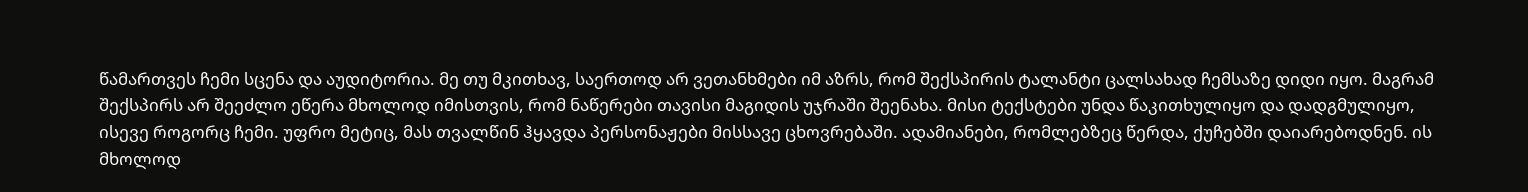წამართვეს ჩემი სცენა და აუდიტორია. მე თუ მკითხავ, საერთოდ არ ვეთანხმები იმ აზრს, რომ შექსპირის ტალანტი ცალსახად ჩემსაზე დიდი იყო. მაგრამ შექსპირს არ შეეძლო ეწერა მხოლოდ იმისთვის, რომ ნაწერები თავისი მაგიდის უჯრაში შეენახა. მისი ტექსტები უნდა წაკითხულიყო და დადგმულიყო, ისევე როგორც ჩემი. უფრო მეტიც, მას თვალწინ ჰყავდა პერსონაჟები მისსავე ცხოვრებაში. ადამიანები, რომლებზეც წერდა, ქუჩებში დაიარებოდნენ. ის მხოლოდ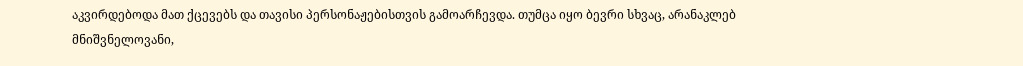აკვირდებოდა მათ ქცევებს და თავისი პერსონაჟებისთვის გამოარჩევდა. თუმცა იყო ბევრი სხვაც, არანაკლებ მნიშვნელოვანი,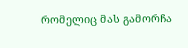რომელიც მას გამორჩა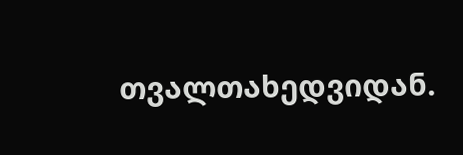თვალთახედვიდან.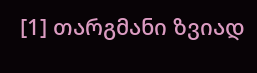[1] თარგმანი ზვიად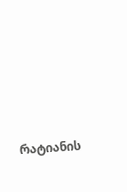რატიანის